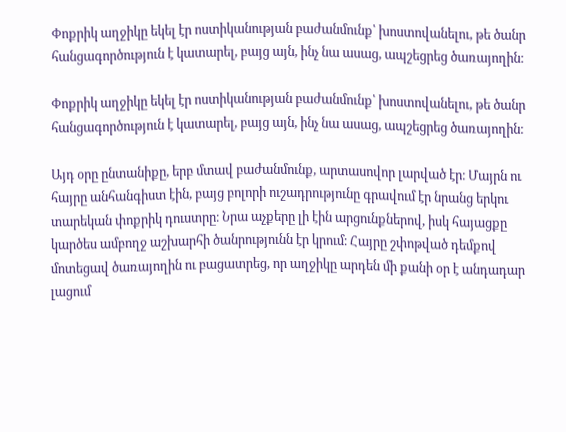Փոքրիկ աղջիկը եկել էր ոստիկանության բաժանմունք՝ խոստովանելու, թե ծանր հանցագործություն է կատարել, բայց այն, ինչ նա ասաց, ապշեցրեց ծառայողին։

Փոքրիկ աղջիկը եկել էր ոստիկանության բաժանմունք՝ խոստովանելու, թե ծանր հանցագործություն է կատարել, բայց այն, ինչ նա ասաց, ապշեցրեց ծառայողին։

Այդ օրը ընտանիքը, երբ մտավ բաժանմունք, արտասովոր լարված էր։ Մայրն ու հայրը անհանգիստ էին, բայց բոլորի ուշադրությունը գրավում էր նրանց երկու տարեկան փոքրիկ դուստրը։ Նրա աչքերը լի էին արցունքներով, իսկ հայացքը կարծես ամբողջ աշխարհի ծանրությունն էր կրում։ Հայրը շփոթված դեմքով մոտեցավ ծառայողին ու բացատրեց, որ աղջիկը արդեն մի քանի օր է անդադար լացում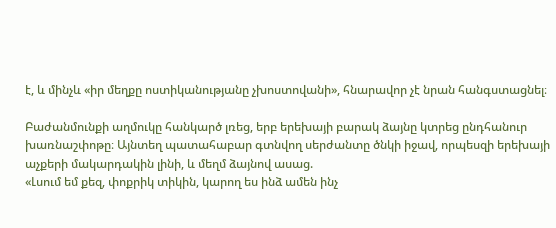է, և մինչև «իր մեղքը ոստիկանությանը չխոստովանի», հնարավոր չէ նրան հանգստացնել։

Բաժանմունքի աղմուկը հանկարծ լռեց, երբ երեխայի բարակ ձայնը կտրեց ընդհանուր խառնաշփոթը։ Այնտեղ պատահաբար գտնվող սերժանտը ծնկի իջավ, որպեսզի երեխայի աչքերի մակարդակին լինի, և մեղմ ձայնով ասաց.
«Լսում եմ քեզ, փոքրիկ տիկին, կարող ես ինձ ամեն ինչ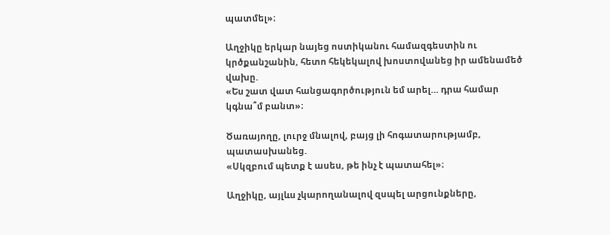պատմել»։

Աղջիկը երկար նայեց ոստիկանու համազգեստին ու կրծքանշանին, հետո հեկեկալով խոստովանեց իր ամենամեծ վախը.
«Ես շատ վատ հանցագործություն եմ արել… դրա համար կգնա՞մ բանտ»։

Ծառայողը, լուրջ մնալով, բայց լի հոգատարությամբ, պատասխանեց.
«Սկզբում պետք է ասես, թե ինչ է պատահել»։

Աղջիկը, այլևս չկարողանալով զսպել արցունքները,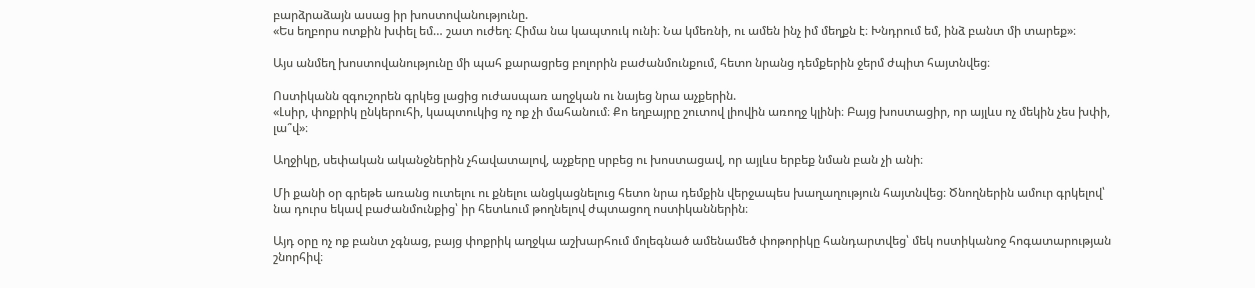բարձրաձայն ասաց իր խոստովանությունը.
«Ես եղբորս ոտքին խփել եմ… շատ ուժեղ։ Հիմա նա կապտուկ ունի։ Նա կմեռնի, ու ամեն ինչ իմ մեղքն է։ Խնդրում եմ, ինձ բանտ մի տարեք»։

Այս անմեղ խոստովանությունը մի պահ քարացրեց բոլորին բաժանմունքում, հետո նրանց դեմքերին ջերմ ժպիտ հայտնվեց։

Ոստիկանն զգուշորեն գրկեց լացից ուժասպառ աղջկան ու նայեց նրա աչքերին.
«Լսիր, փոքրիկ ընկերուհի, կապտուկից ոչ ոք չի մահանում։ Քո եղբայրը շուտով լիովին առողջ կլինի։ Բայց խոստացիր, որ այլևս ոչ մեկին չես խփի, լա՞վ»։

Աղջիկը, սեփական ականջներին չհավատալով, աչքերը սրբեց ու խոստացավ, որ այլևս երբեք նման բան չի անի։

Մի քանի օր գրեթե առանց ուտելու ու քնելու անցկացնելուց հետո նրա դեմքին վերջապես խաղաղություն հայտնվեց։ Ծնողներին ամուր գրկելով՝ նա դուրս եկավ բաժանմունքից՝ իր հետևում թողնելով ժպտացող ոստիկաններին։

Այդ օրը ոչ ոք բանտ չգնաց, բայց փոքրիկ աղջկա աշխարհում մոլեգնած ամենամեծ փոթորիկը հանդարտվեց՝ մեկ ոստիկանոջ հոգատարության շնորհիվ։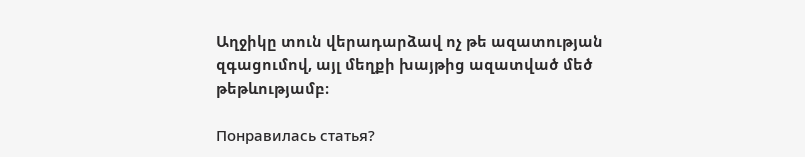Աղջիկը տուն վերադարձավ ոչ թե ազատության զգացումով, այլ մեղքի խայթից ազատված մեծ թեթևությամբ։

Понравилась статья?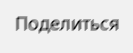Поделиться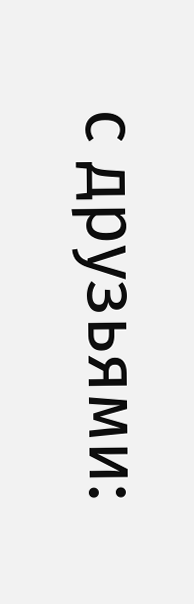с друзьями: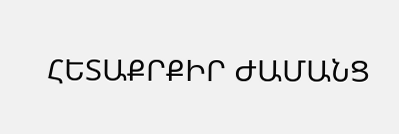ՀԵՏԱՔՐՔԻՐ ԺԱՄԱՆՑ